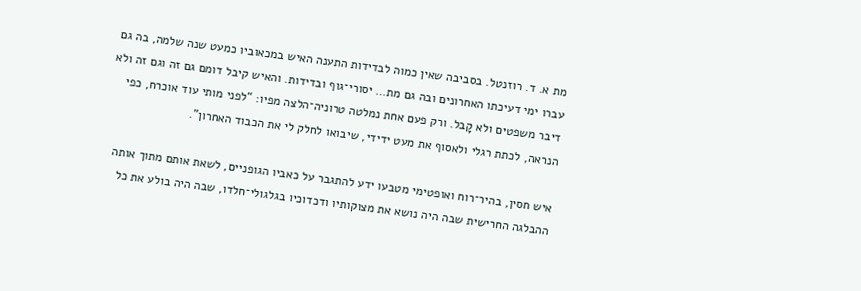מת א. ד. רוזנטל. בסביבה שאין כמוה לבדידות התענה האיש במכאוביו כמעט שנה שלמה, בה גם עברו ימי דעיכתו האחרונים ובה גם מת… יסורי־גוף ובדידות. והאיש קיבל דומם גם זה וגם זה ולא דיבר משפטים ולא קָבל. ורק פעם אחת נמלטה טרוניה־הלצה מפיו: “לפני מותי עוד אוכרח, כפי הנראה, לכתת רגלי ולאסוף את מעט ידידי, שיבואו לחלק לי את הכבוד האחרון”.

איש חסין, בהיר־רוח ואופטימי מטבעו ידע להתגבר על כאביו הגופניים, לשאת אותם מתוך אותה ההבלגה החרישית שבה היה נושא את מצוקותיו ודכדוכיו בגלגולי־חלדו, שבה היה בולע את כל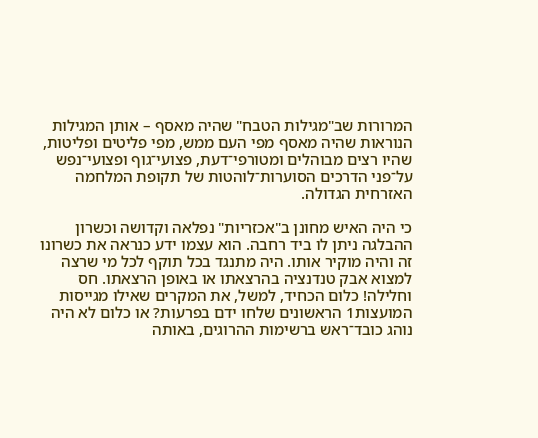המרורות שב"מגילות הטבח" שהיה מאסף – אותן המגילות הנוראות שהיה מאסף מפי העם ממש, מפי פליטים ופליטות, שהיו רצים מבוהלים ומטורפי־דעת, פצועי־גוף ופצועי־נפש על־פני הדרכים הסוערות־לוהטות של תקופת המלחמה האזרחית הגדולה.

כי היה האיש מחונן ב"אכזריות" נפלאה וקדושה וכשרון ההבלגה ניתן לו ביד רחבה. הוא עצמו ידע כנראה את כשרונו זה והיה מוקיר אותו. היה מתנגד בכל תוקף לכל מי שרצה למצוא אבק טנדנציה בהרצאתו או באופן הרצאתו. חס וחלילה! כלום הכחיד, למשל, את המקרים שאילו מגייסות המועצות1 הראשונים שלחו ידם בפרעות? או כלום לא היה נוהג כובד־ראש ברשימות ההרוגים, באותה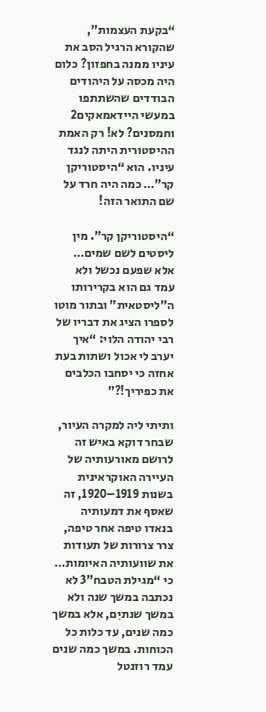“בקעת העצמות”, שהקורא הרגיל הסב את עיניו ממנה בחפזון? כלום היה מכסה על היהודים הבודדים שהשתתפו במעשי היידאמאקים2 וחמסנים? לא! רק האמת ההיסטורית היתה לנגד עיניו. הוא “היסטוריקן קר”… כמה היה חרד על שם התואר הזה!

“היסטוריקן קר”. מין ליסטים לשם שמים… אלא שפעם נכשל ולא עמד גם הוא בקרירותו ה"ליסטאית" ובתור מוטו לספרו הציג את דבריו של רבי יהודה הלוי: “איך יערב לי אכול ושתות בעת אחזה כי יסחבו הכלבים את כפיריך!?”

ותיתי ליה למקרה העיור, שבחר דוקא באיש זה לרושם מאורעותיה של העיירה האוקראינית בשנות 1919–1920, זה שאסף את דמעותיה בנאדו טיפה אחר טיפה, צרר צרורות של תעודות את שוועותיה האיומות… כי “מגילת הטבח”3 לא נכתבה במשך שנה ולא במשך שנתיִם, אלא במשך כמה שנים, עד כלות כל הכוחות. במשך כמה שנים עמד רוזנטל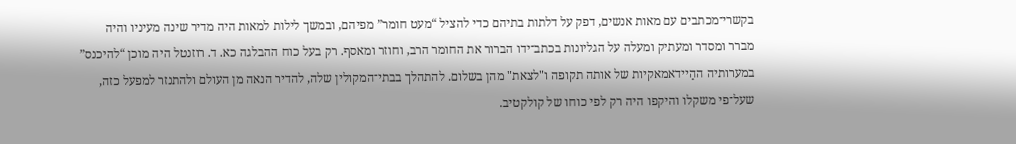בקשרי־מכתבים עם מאות אנשים, דפק על דלתות בתיהם כדי להציל “מעט חומר” מפיהם, ובמשך לילות למאות היה מדיר שינה מעיניו והיה מברר ומסדר ומעתיק ומעלה על הגליונות בכתב־ידו הברור את החומר הרב, וחוזר ומאסף. רק בעל כוח ההבלגה כא. ד. רוזנטל היה מוכן “להיכנס” במערותיה ההַיידאמאקיות של אותה תקופה ו"לצאת" מהן בשלום. להתהלך בבתי־המקולין שלה, להדיר הנאה מן העולם ולהתנזר למפעל כזה, שעל־פי משקלו והיקפו היה רק לפי כוחו של קולקטיב.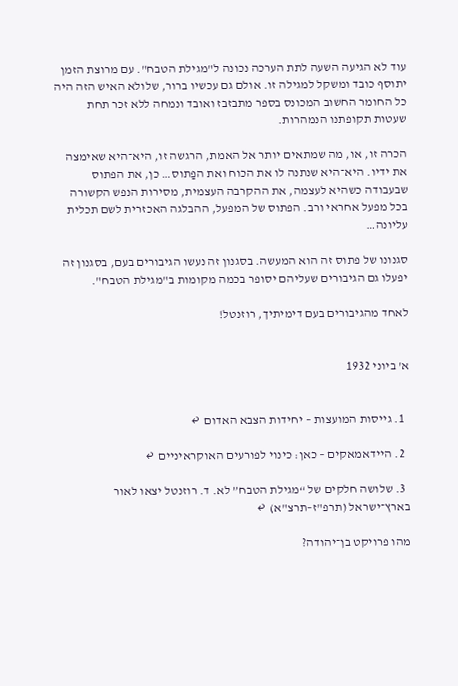עוד לא הגיעה השעה לתת הערכה נכונה ל"מגילת הטבח". עם מרוצת הזמן יתוסף כובד ומשקל למגילה זו. אולם גם עכשיו ברור, שלולא האיש הזה היה כל החומר החשוב המכונס בספר מתבזבז ואובד ונמחה ללא זכר תחת שעטות תקופתנו הנמהרות.

הכרה זו, או, מה שמתאים יותר אל האמת, הרגשה זו, היא־היא שאימצה את ידיו. היא־היא שנתנה לו את הכוח ואת הפַתוס… כן, את הפתוס שבעבודה כשהיא לעצמה, את ההקרבה העצמית, מסירות הנפש הקשורה בכל מפעל אחראי ורב. הפתוס של המפעל, ההבלגה האכזרית לשם תכלית עליונה…

סגנונו של פתוס זה הוא המעשה. בסגנון זה נעשו הגיבורים בעם, בסגנון זה יפעלו גם הגיבורים שעליהם יסופר בכמה מקומות ב"מגילת הטבח".

לאחד מהגיבורים בעם דימיתיך, רוזנטל!


א' ביוני 1932


  1. גייסות המועצות – יחידות הצבא האדום  ↩

  2. היידאמאקים – כאן: כינוי לפורעים האוקראיניים  ↩

  3. שלושה חלקים של “מגילת הטבח” לא. ד. רוזנטל יצאו לאור בארץ־ישראל (תרפ"ז–תרצ"א)  ↩

מהו פרויקט בן־יהודה?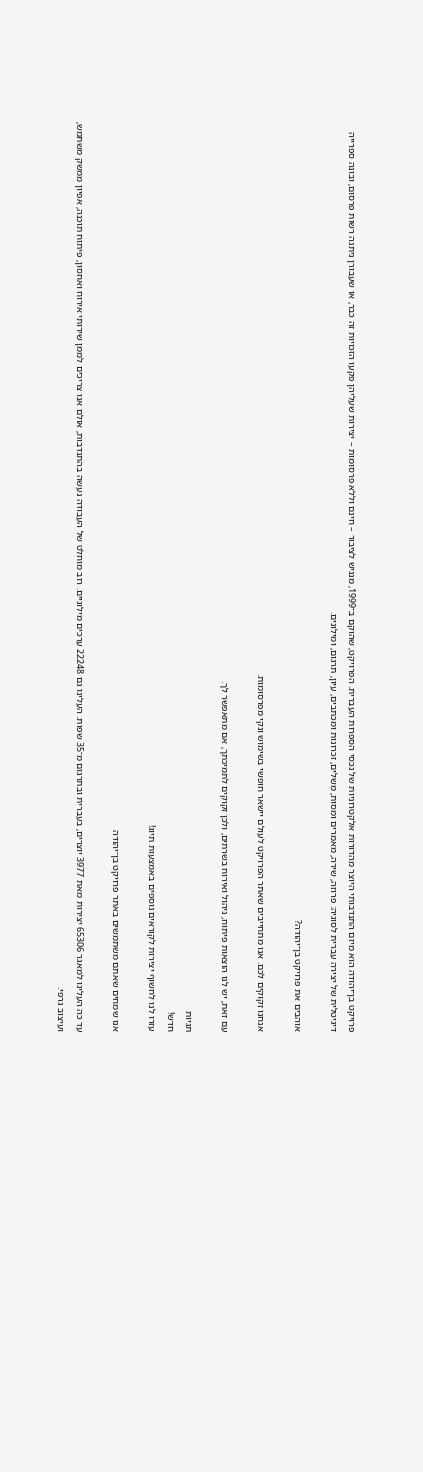פרויקט בן־יהודה הוא מיזם התנדבותי היוצר מהדורות אלקטרוניות של נכסי הספרות העברית. הפרויקט, שהוקם ב־1999, מנגיש לציבור – חינם וללא פרסומות – יצירות שעליהן פקעו הזכויות זה כבר, או שעבורן ניתנה רשות פרסום, ובונה ספרייה דיגיטלית של יצירה עברית לסוגיה: פרוזה, שירה, מאמרים ומסות, מְשלים, זכרונות ומכתבים, עיון, תרגום, ומילונים.

אוהבים את פרויקט בן־יהודה?

אנחנו זקוקים לכם. אנו מתחייבים שאתר הפרויקט לעולם יישאר חופשי בשימוש ונקי מפרסומות.

עם זאת, יש לנו הוצאות פיתוח, ניהול ואירוח בשרתים, ולכן זקוקים לתמיכתך, אם מתאפשר לך.

תגיות
חדש!
עזרו לנו לחשוף יצירות לקוראים נוספים באמצעות תיוג!

אנו שמחים שאתם משתמשים באתר פרויקט בן־יהודה

עד כה העלינו למאגר 65306 יצירות מאת 3977 יוצרים, בעברית ובתרגום מ־35 שפות. העלינו גם 22248 ערכים מילוניים. רוב מוחלט של העבודה נעשה בהתנדבות, אולם אנו צריכים לממן שירותי אירוח ואחסון, פיתוח תוכנה, אפיון ממשק משתמש, ועיצוב גרפי.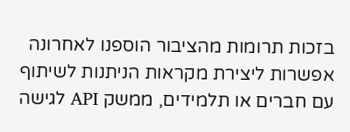בזכות תרומות מהציבור הוספנו לאחרונה אפשרות ליצירת מקראות הניתנות לשיתוף עם חברים או תלמידים, ממשק API לגישה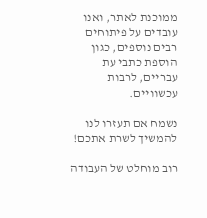ממוכנת לאתר, ואנו עובדים על פיתוחים רבים נוספים, כגון הוספת כתבי עת עבריים, לרבות עכשוויים.

נשמח אם תעזרו לנו להמשיך לשרת אתכם!

רוב מוחלט של העבודה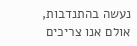נעשה בהתנדבות, אולם אנו צריכים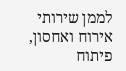לממן שירותי אירוח ואחסון, פיתוח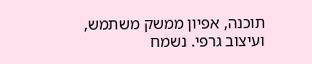תוכנה, אפיון ממשק משתמש, ועיצוב גרפי. נשמח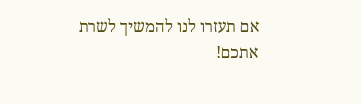אם תעזרו לנו להמשיך לשרת אתכם!